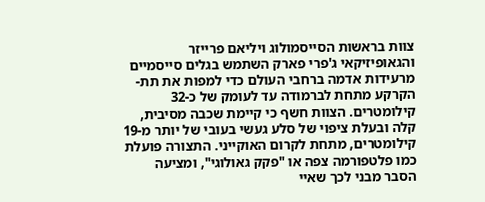צוות בראשות הסייסמולוג ויליאם פרייזר והגאופיזיקאי ג'פרי פארק השתמש בגלים סייסמיים מרעידות אדמה ברחבי העולם כדי למפות את תת-הקרקע מתחת לברמודה עד לעומק של כ-32 קילומטרים. הצוות חשף כי קיימת שכבה מסיבית, קלה ובעלת ציפוי של סלע געשי בעובי של יותר מ-19 קילומטרים, מתחת לקרום האוקייני. התצורה פועלת כמו פלטפורמה צפה או "פקק גאולוגי", ומציעה הסבר מבני לכך שאיי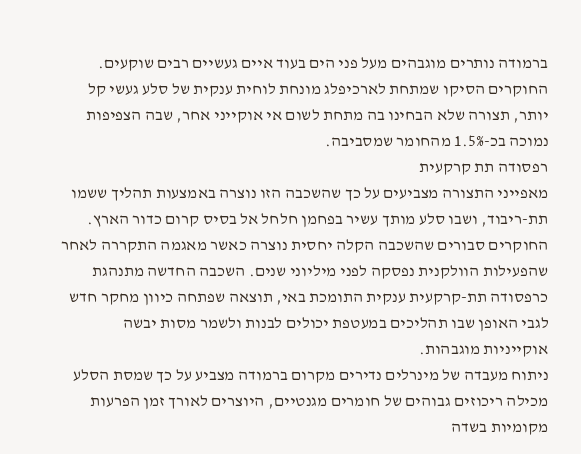ברמודה נותרים מוגבהים מעל פני הים בעוד איים געשיים רבים שוקעים.
החוקרים הסיקו שמתחת לארכיפלג מונחת לוחית ענקית של סלע געשי קל יותר, תצורה שלא הבחינו בה מתחת לשום אי אוקייני אחר, שבה הצפיפות נמוכה בכ-1.5% מהחומר שמסביבה.
רפסודה תת קרקעית
מאפייני התצורה מצביעים על כך שהשכבה הזו נוצרה באמצעות תהליך ששמו תת-ריבוד, ושבו סלע מותך עשיר בפחמן חלחל אל בסיס קרום כדור הארץ. החוקרים סבורים שהשכבה הקלה יחסית נוצרה כאשר מאגמה התקררה לאחר שהפעילות הוולקנית נפסקה לפני מיליוני שנים. השכבה החדשה מתנהגת כרפסודה תת-קרקעית ענקית התומכת באי, תוצאה שפתחה כיוון מחקר חדש לגבי האופן שבו תהליכים במעטפת יכולים לבנות ולשמר מסות יבשה אוקייניות מוגבהות.
ניתוח מעבדה של מינרלים נדירים מקרום ברמודה מצביע על כך שמסת הסלע מכילה ריכוזים גבוהים של חומרים מגנטיים, היוצרים לאורך זמן הפרעות מקומיות בשדה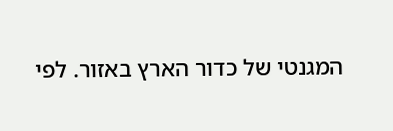המגנטי של כדור הארץ באזור. לפי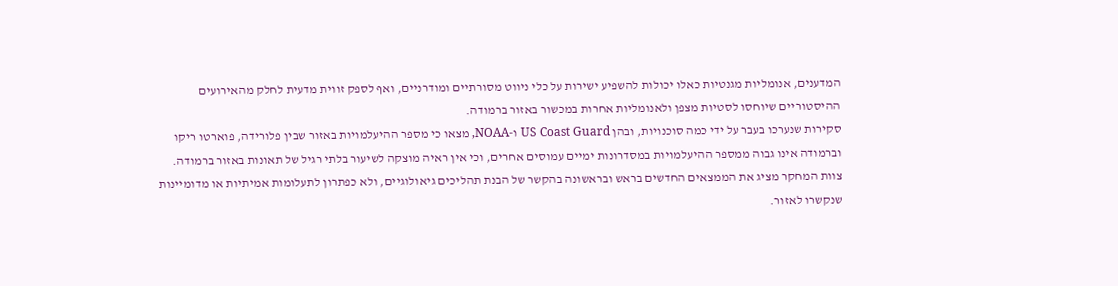המדענים, אנומליות מגנטיות כאלו יכולות להשפיע ישירות על כלי ניווט מסורתיים ומודרניים, ואף לספק זווית מדעית לחלק מהאירועים ההיסטוריים שיוחסו לסטיות מצפן ולאנומליות אחרות במכשור באזור ברמודה.
סקירות שנערכו בעבר על ידי כמה סוכנויות, ובהן US Coast Guard ו-NOAA, מצאו כי מספר ההיעלמויות באזור שבין פלורידה, פוארטו ריקו וברמודה אינו גבוה ממספר ההיעלמויות במסדרונות ימיים עמוסים אחרים, וכי אין ראיה מוצקה לשיעור בלתי רגיל של תאונות באזור ברמודה.
צוות המחקר מציג את הממצאים החדשים בראש ובראשונה בהקשר של הבנת תהליכים גיאולוגיים, ולא כפתרון לתעלומות אמיתיות או מדומיינות שנקשרו לאזור.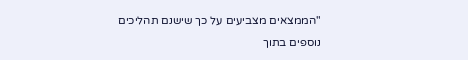"הממצאים מצביעים על כך שישנם תהליכים נוספים בתוך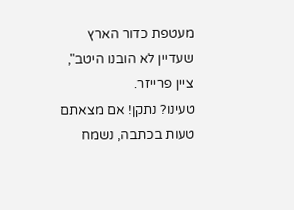מעטפת כדור הארץ שעדיין לא הובנו היטב", ציין פרייזר.
טעינו? נתקן! אם מצאתם טעות בכתבה, נשמח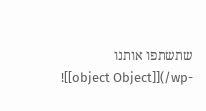שתשתפו אותנו
![[object Object]](/wp-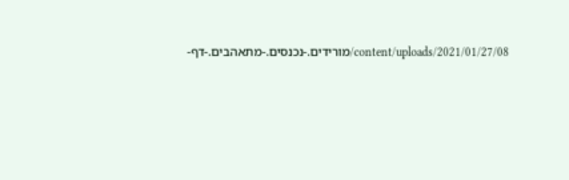content/uploads/2021/01/27/08/מורידים.-נכנסים.-מתאהבים.-דף-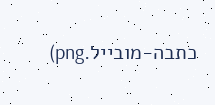כתבה-מובייל.png)